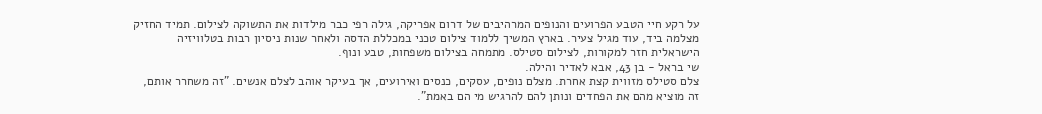על רקע חיי הטבע הפרועים והנופים המרהיבים של דרום אפריקה, גילה רפי כבר מילדות את התשוקה לצילום. תמיד החזיק מצלמה ביד, עוד מגיל צעיר. בארץ המשיך ללמוד צילום טכני במכללת הדסה ולאחר שנות ניסיון רבות בטלוויזיה הישראלית חזר למקורות, לצילום סטילס. מתמחה בצילום משפחות, טבע ונוף.
שי בראל - בן 43, אבא לאדיר והילה.
צלם סטילס מזווית קצת אחרת. מצלם נופים, עסקים, כנסים ואירועים, אך בעיקר אוהב לצלם אנשים. "זה משחרר אותם, זה מוציא מהם את הפחדים ונותן להם להרגיש מי הם באמת".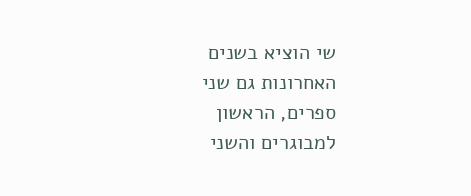שי הוציא בשנים האחרונות גם שני ספרים, הראשון למבוגרים והשני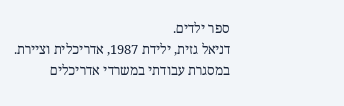ספר ילדים.
דניאל גזית, ילידת 1987, אדריכלית וציירת. במסגרת עבודתי במשרדי אדריכלים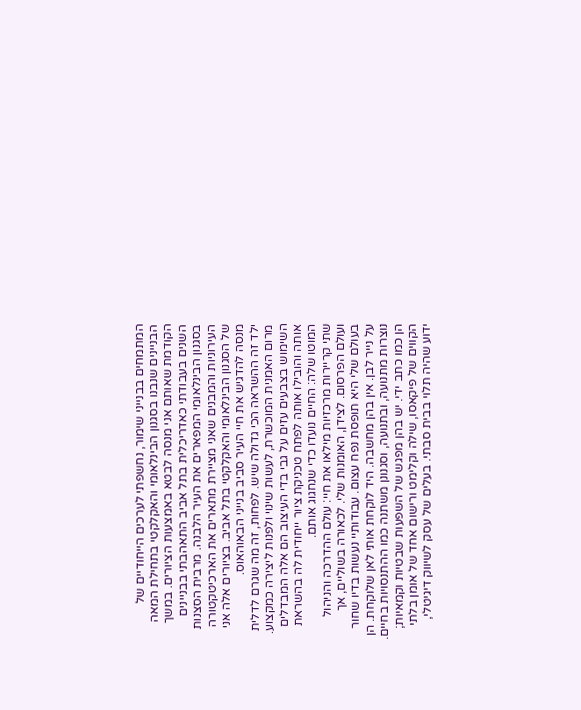המתמחים בבנייני שימור, נחשפתי לערכים הייחודיים של הבניינים שנבנו בסגנון הבינלאומי והאקלקטי בתחילת המאה הקודמת שאותם אני מנסה לבטא באמצעות הציורים. במשך השנים בעבודתי כאדריכלית בתל אביב התאהבתי בבניינים בסגנון הבינלאומי המפארים את העיר הלבנה. מרבית הסצנות העירוניות והמבנים שאני מציירת מתארים את הארכיטקטורה של הסגנון הבינלאומי והאקלקטי בתל אביב. בציורים אלה אני מנסה להדגיש את חיי העיר סביב בנייני הבאוהאוס.
ילד זה ההשראה הכי גדולה שיש. לפחות, זה מה שגרם לדלית מרום האמנית המוכשרת, לעשות שינוי ולפנות ליצירה כמקצוע.
השימוש בצבעים עזים על גבי בדי העיצוב הם אלה המבדלים אותה והובילו אותה לפתח טכניקת ציור ייחודית לה בהשראת המוטו שלה: החיים נועדו כדי שנחגוג אותם.
שתי קריירות מרכזיות מילאו את חיי: עולם ההדרכה והניהול ועולם הפרסום. לצידן, האומנות שלי. לכאורה בשוליים, אך בעולם שלי היא תופסת נפח עצום. עבודותיי נעשות בדיו שחור על נייר לבן. אין בהן מחשבה. היד לוקחת אותי לאן שלוקחת. הן נוצרות מתנועה, ובתנועה, וסגנונן משתנה כמו ההתנסויות בחיים. הן כמו כתב ידי. יש בהן מפגש של השפעות שבטיות וקמאיות; הקווים של פיקאסו, שילה וקלימט ורישום אחד של אומן בלתי ידוע שהיה תלוי בבית סבתי. בעלים של עסק לשיווק דיגיטלי,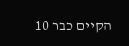הקיים כבר 10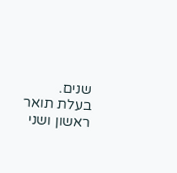שנים. בעלת תואר ראשון ושני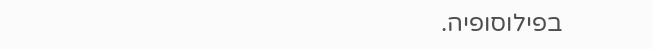בפילוסופיה.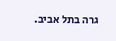גרה בתל אביב.